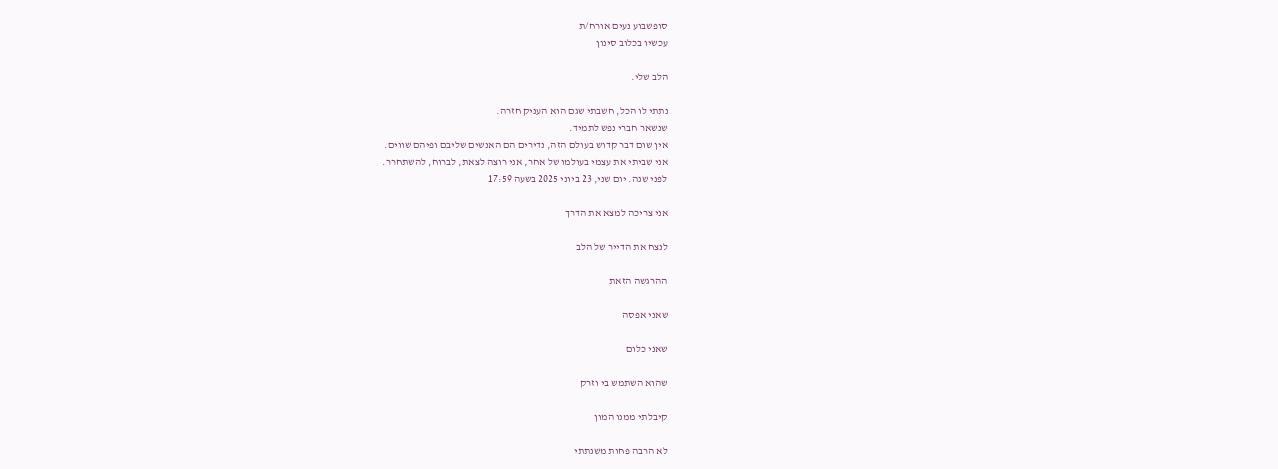סופשבוע נעים אורח/ת
עכשיו בכלוב סינון

הלב שלי.

נתתי לו הכל, חשבתי שגם הוא העניק חזרה.
שנשאר חברי נפש לתמיד.
אין שום דבר קדוש בעולם הזה, נדירים הם האנשים שליבם ופיהם שווים.
אני שביתי את עצמי בעולמו של אחר, אני רוצה לצאת, לברוח, להשתחרר.
לפני שנה. יום שני, 23 ביוני 2025 בשעה 17:59

אני צריכה למצא את הדרך

לנצח את הדייר של הלב

ההרגשה הזאת

שאני אפסה

שאני כלום

שהוא השתמש בי וזרק

קיבלתי ממנו המון

לא הרבה פחות משנתתי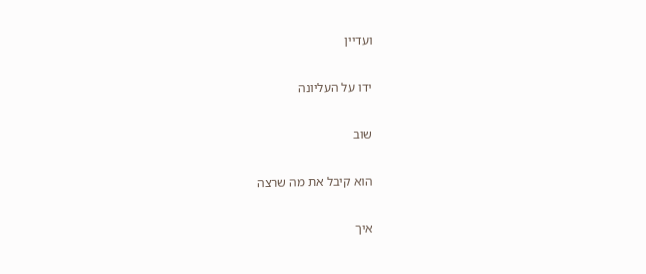ועדיין

ידו על העליונה

שוב

הוא קיבל את מה שרצה

איך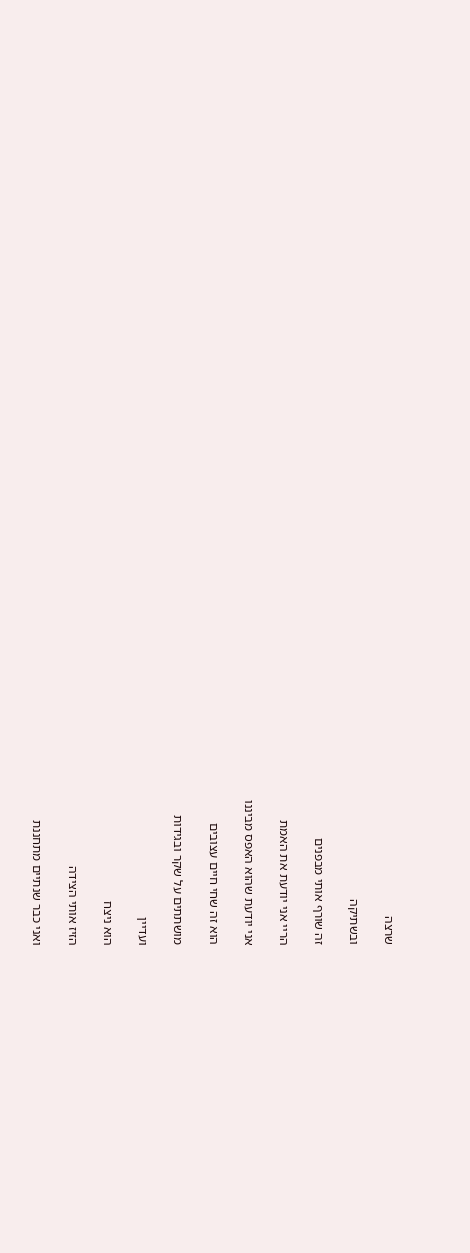שרצה

ובשתיקה

זה שורף אותי מבפנים

הריי אני יודעת את האמת

אני יודעת שהוא האפס מביננו

הוא זה שחי חיים עצובים

מושתתים על שקר ובגידות

ועדיין

הוא ניצח

הזיז אותי הצידה

ואני כבר שנתיים מתחננת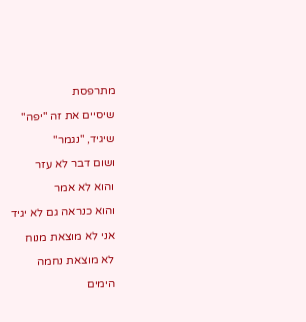מתרפסת

שיסיים את זה "יפה"

שיגיד, "נגמר"

ושום דבר לא עזר

והוא לא אמר

והוא כנראה גם לא יגיד

אני לא מוצאת מנוח

לא מוצאת נחמה

הימים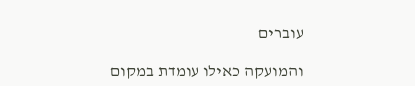עוברים

והמועקה כאילו עומדת במקום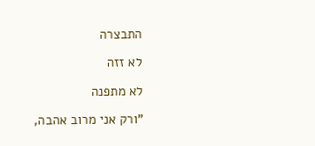התבצרה

לא זזה

לא מתפנה

"ורק אני מרוב אהבה,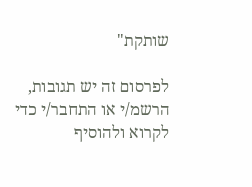שותקת"

לפרסום זה יש תגובות, הרשמ/י או התחבר/י כדי לקרוא ולהוסיף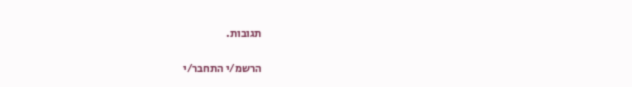תגובות.

הרשמ/י התחבר/י